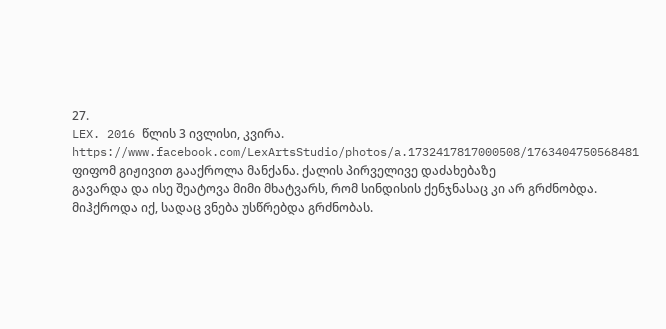27.
LEX. 2016 წლის 3 ივლისი, კვირა.
https://www.facebook.com/LexArtsStudio/photos/a.1732417817000508/1763404750568481
ფიფომ გიჟივით გააქროლა მანქანა. ქალის პირველივე დაძახებაზე
გავარდა და ისე შეატოვა მიმი მხატვარს, რომ სინდისის ქენჯნასაც კი არ გრძნობდა.
მიჰქროდა იქ, სადაც ვნება უსწრებდა გრძნობას.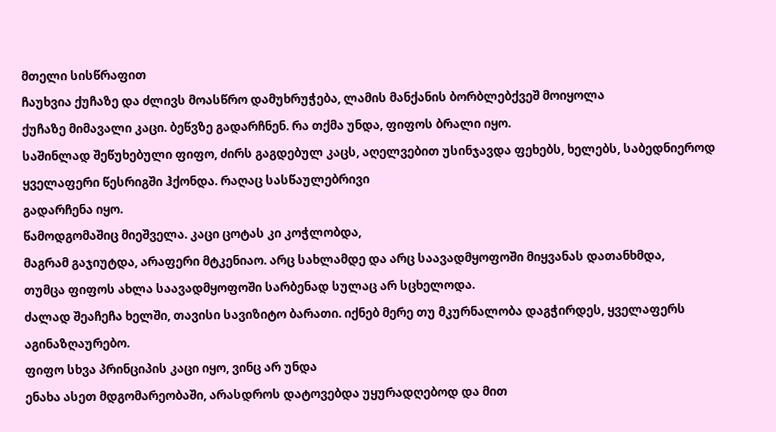მთელი სისწრაფით
ჩაუხვია ქუჩაზე და ძლივს მოასწრო დამუხრუჭება, ლამის მანქანის ბორბლებქვეშ მოიყოლა
ქუჩაზე მიმავალი კაცი. ბეწვზე გადარჩნენ. რა თქმა უნდა, ფიფოს ბრალი იყო.
საშინლად შეწუხებული ფიფო, ძირს გაგდებულ კაცს, აღელვებით უსინჯავდა ფეხებს, ხელებს, საბედნიეროდ ყველაფერი წესრიგში ჰქონდა. რაღაც სასწაულებრივი
გადარჩენა იყო.
წამოდგომაშიც მიეშველა. კაცი ცოტას კი კოჭლობდა,
მაგრამ გაჯიუტდა, არაფერი მტკენიაო. არც სახლამდე და არც საავადმყოფოში მიყვანას დათანხმდა,
თუმცა ფიფოს ახლა საავადმყოფოში სარბენად სულაც არ სცხელოდა.
ძალად შეაჩეჩა ხელში, თავისი სავიზიტო ბარათი. იქნებ მერე თუ მკურნალობა დაგჭირდეს, ყველაფერს აგინაზღაურებო.
ფიფო სხვა პრინციპის კაცი იყო, ვინც არ უნდა
ენახა ასეთ მდგომარეობაში, არასდროს დატოვებდა უყურადღებოდ და მით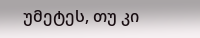უმეტეს, თუ კი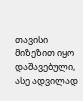თავისი
მიზეზით იყო დაშავებული, ასე ადვილად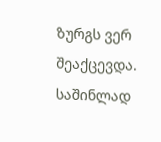ზურგს ვერ შეაქცევდა.
საშინლად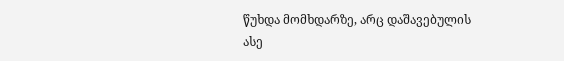წუხდა მომხდარზე, არც დაშავებულის
ასე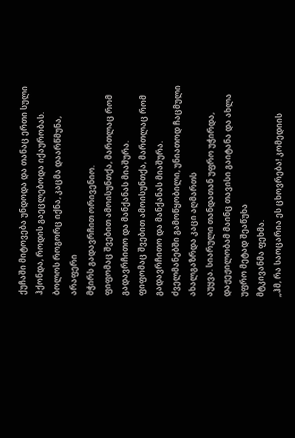ქუჩაში მიტოვება უნდოდა და თანაც ერთი სული ჰქონდა, როდის გაეცლებოდა იქაურობას.
ბოლოს როგორც იქნა, კაცმა დაარწმუნა, არაფერი
მჭირს გადავრჩით ორივენიო.
ფიფომაც შვებით ამოისუნთქა, მართლაც რომ გადავრჩითო და მანქანას მიაშურა.
ფიფომაც შვებით ამოისუნთქა, მართლაც რომ გადავრჩითო და მანქანას მიაშურა.
ძველმანებში გამოწყობილი, უნიათოდ ჩაცმული ახალგაზრდა კაცი აღმართს
აუყვა. სიარული თანდათან უფრო უჭირდა, დაჟეჟილობამ მაინც თავისი გაიტანა და ახლა უფრო მეტად შეაწუხა
მტკივანმა ფეხმა.
„ჰმ, რა საოცარია ეს ცხოვრება! კომედიის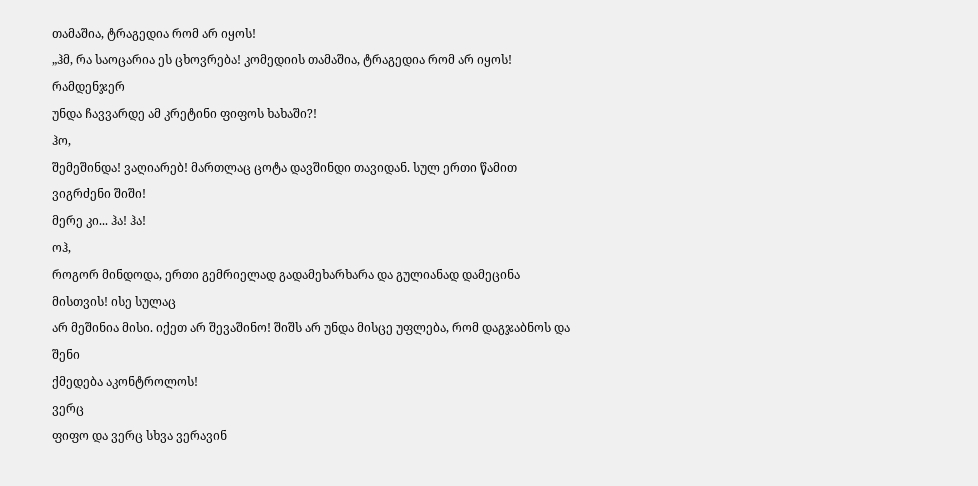თამაშია, ტრაგედია რომ არ იყოს!
„ჰმ, რა საოცარია ეს ცხოვრება! კომედიის თამაშია, ტრაგედია რომ არ იყოს!
რამდენჯერ
უნდა ჩავვარდე ამ კრეტინი ფიფოს ხახაში?!
ჰო,
შემეშინდა! ვაღიარებ! მართლაც ცოტა დავშინდი თავიდან. სულ ერთი წამით ვიგრძენი შიში!
მერე კი... ჰა! ჰა!
ოჰ,
როგორ მინდოდა, ერთი გემრიელად გადამეხარხარა და გულიანად დამეცინა მისთვის! ისე სულაც
არ მეშინია მისი. იქეთ არ შევაშინო! შიშს არ უნდა მისცე უფლება, რომ დაგჯაბნოს და შენი
ქმედება აკონტროლოს!
ვერც
ფიფო და ვერც სხვა ვერავინ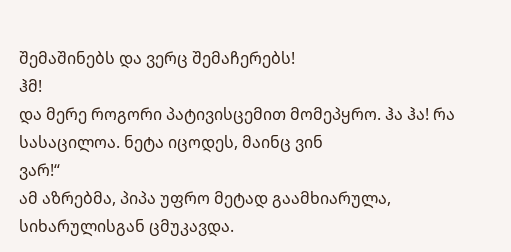შემაშინებს და ვერც შემაჩერებს!
ჰმ!
და მერე როგორი პატივისცემით მომეპყრო. ჰა ჰა! რა სასაცილოა. ნეტა იცოდეს, მაინც ვინ
ვარ!“
ამ აზრებმა, პიპა უფრო მეტად გაამხიარულა,
სიხარულისგან ცმუკავდა.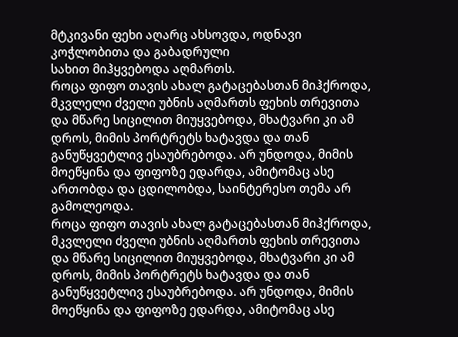მტკივანი ფეხი აღარც ახსოვდა, ოდნავი კოჭლობითა და გაბადრული
სახით მიჰყვებოდა აღმართს.
როცა ფიფო თავის ახალ გატაცებასთან მიჰქროდა, მკვლელი ძველი უბნის აღმართს ფეხის თრევითა და მწარე სიცილით მიუყვებოდა, მხატვარი კი ამ დროს, მიმის პორტრეტს ხატავდა და თან განუწყვეტლივ ესაუბრებოდა. არ უნდოდა, მიმის მოეწყინა და ფიფოზე ედარდა, ამიტომაც ასე ართობდა და ცდილობდა, საინტერესო თემა არ გამოლეოდა.
როცა ფიფო თავის ახალ გატაცებასთან მიჰქროდა, მკვლელი ძველი უბნის აღმართს ფეხის თრევითა და მწარე სიცილით მიუყვებოდა, მხატვარი კი ამ დროს, მიმის პორტრეტს ხატავდა და თან განუწყვეტლივ ესაუბრებოდა. არ უნდოდა, მიმის მოეწყინა და ფიფოზე ედარდა, ამიტომაც ასე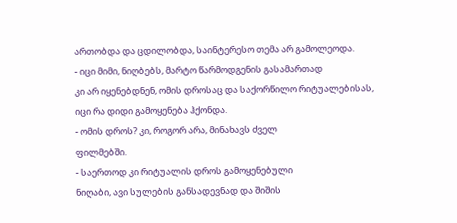ართობდა და ცდილობდა, საინტერესო თემა არ გამოლეოდა.
- იცი მიმი, ნიღბებს, მარტო წარმოდგენის გასამართად
კი არ იყენებდნენ, ომის დროსაც და საქორწილო რიტუალებისას, იცი რა დიდი გამოყენება ჰქონდა.
- ომის დროს? კი, როგორ არა, მინახავს ძველ
ფილმებში.
- საერთოდ კი რიტუალის დროს გამოყენებული
ნიღაბი, ავი სულების განსადევნად და შიშის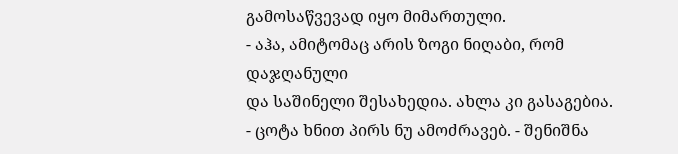გამოსაწვევად იყო მიმართული.
- აჰა, ამიტომაც არის ზოგი ნიღაბი, რომ დაჯღანული
და საშინელი შესახედია. ახლა კი გასაგებია.
- ცოტა ხნით პირს ნუ ამოძრავებ. - შენიშნა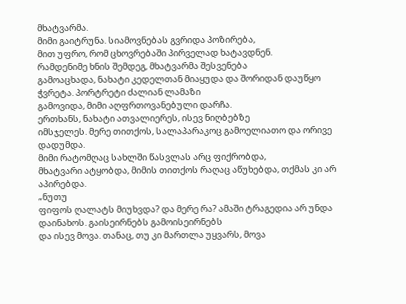მხატვარმა.
მიმი გაიტრუნა. სიამოვნებას გვრიდა პოზირება,
მით უფრო, რომ ცხოვრებაში პირველად ხატავდნენ.
რამდენიმე ხნის შემდეგ, მხატვარმა შესვენება
გამოაცხადა, ნახატი კედელთან მიაყუდა და შორიდან დაუწყო ჭვრეტა. პორტრეტი ძალიან ლამაზი
გამოვიდა, მიმი აღფრთოვანებული დარჩა.
ერთხანს, ნახატი ათვალიერეს, ისევ ნიღბებზე
იმსჯელეს. მერე თითქოს, სალაპარაკოც გამოელიათო და ორივე დადუმდა.
მიმი რატომღაც სახლში წასვლას არც ფიქრობდა,
მხატვარი ატყობდა, მიმის თითქოს რაღაც აწუხებდა, თქმას კი არ აპირებდა.
„ნუთუ
ფიფოს ღალატს მიუხვდა? და მერე რა? ამაში ტრაგედია არ უნდა დაინახოს. გაისეირნებს გამოისეირნებს
და ისევ მოვა. თანაც, თუ კი მართლა უყვარს, მოვა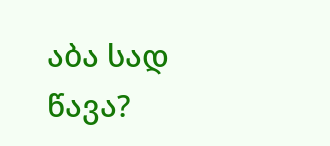აბა სად წავა?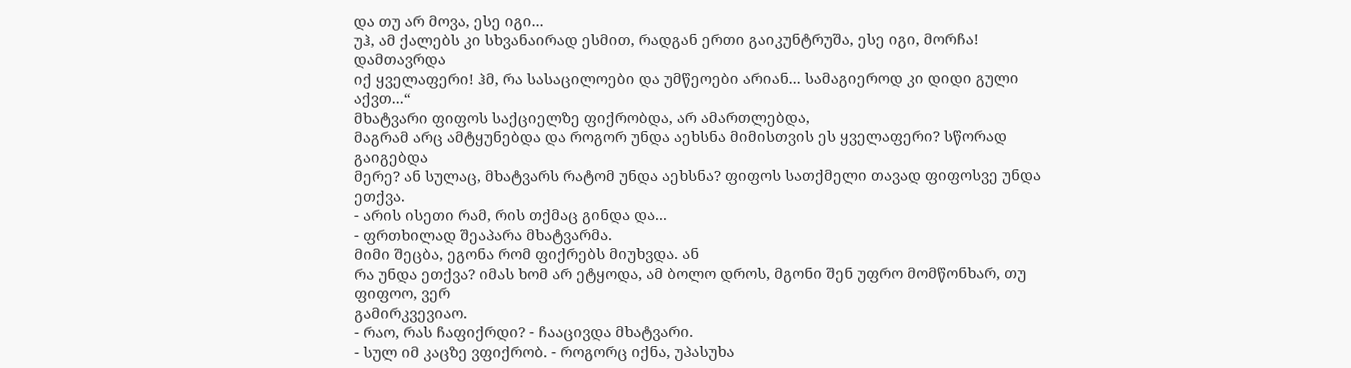და თუ არ მოვა, ესე იგი...
უჰ, ამ ქალებს კი სხვანაირად ესმით, რადგან ერთი გაიკუნტრუშა, ესე იგი, მორჩა! დამთავრდა
იქ ყველაფერი! ჰმ, რა სასაცილოები და უმწეოები არიან... სამაგიეროდ კი დიდი გული აქვთ...“
მხატვარი ფიფოს საქციელზე ფიქრობდა, არ ამართლებდა,
მაგრამ არც ამტყუნებდა და როგორ უნდა აეხსნა მიმისთვის ეს ყველაფერი? სწორად გაიგებდა
მერე? ან სულაც, მხატვარს რატომ უნდა აეხსნა? ფიფოს სათქმელი თავად ფიფოსვე უნდა ეთქვა.
- არის ისეთი რამ, რის თქმაც გინდა და...
- ფრთხილად შეაპარა მხატვარმა.
მიმი შეცბა, ეგონა რომ ფიქრებს მიუხვდა. ან
რა უნდა ეთქვა? იმას ხომ არ ეტყოდა, ამ ბოლო დროს, მგონი შენ უფრო მომწონხარ, თუ ფიფოო, ვერ
გამირკვევიაო.
- რაო, რას ჩაფიქრდი? - ჩააცივდა მხატვარი.
- სულ იმ კაცზე ვფიქრობ. - როგორც იქნა, უპასუხა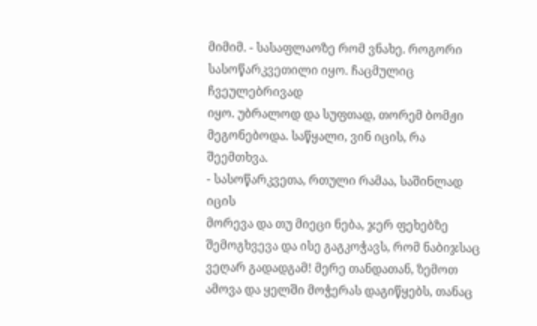მიმიმ. - სასაფლაოზე რომ ვნახე. როგორი სასოწარკვეთილი იყო. ჩაცმულიც ჩვეულებრივად
იყო. უბრალოდ და სუფთად, თორემ ბომჟი მეგონებოდა. საწყალი, ვინ იცის, რა შეემთხვა.
- სასოწარკვეთა, რთული რამაა, საშინლად იცის
მორევა და თუ მიეცი ნება, ჯერ ფეხებზე შემოგხვევა და ისე გაგკოჭავს, რომ ნაბიჯსაც ვეღარ გადადგამ! მერე თანდათან, ზემოთ ამოვა და ყელში მოჭერას დაგიწყებს, თანაც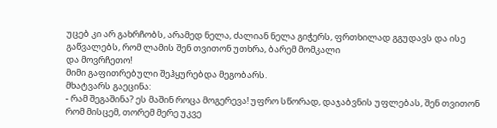უცებ კი არ გახრჩობს, არამედ ნელა, ძალიან ნელა გიჭერს, ფრთხილად გგუდავს და ისე გაწვალებს, რომ ლამის შენ თვითონ უთხრა, ბარემ მომკალი
და მოვრჩეთო!
მიმი გაფითრებული შეჰყურებდა მეგობარს.
მხატვარს გაეცინა:
- რამ შეგაშინა? ეს მაშინ როცა მოგერევა! უფრო სწორად, დაჯაბვნის უფლებას, შენ თვითონ რომ მისცემ, თორემ მერე უკვე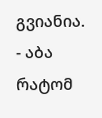გვიანია.
- აბა რატომ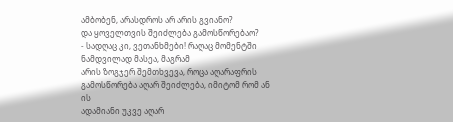ამბობენ, არასდროს არ არის გვიანო?
და ყოველთვის შეიძლება გამოსწორებაო?
- სადღაც კი, ვეთანხმები! რაღაც მომენტში ნამდვილად მასეა, მაგრამ
არის ზოგჯერ შემთხვევა, როცა აღარაფრის გამოსწორება აღარ შეიძლება, იმიტომ რომ ან ის
ადამიანი უკვე აღარ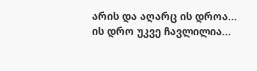არის და აღარც ის დროა... ის დრო უკვე ჩავლილია...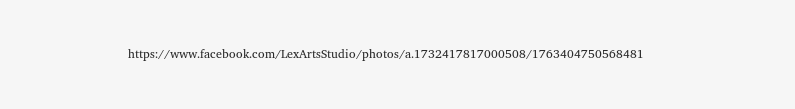https://www.facebook.com/LexArtsStudio/photos/a.1732417817000508/1763404750568481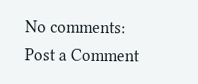No comments:
Post a Comment